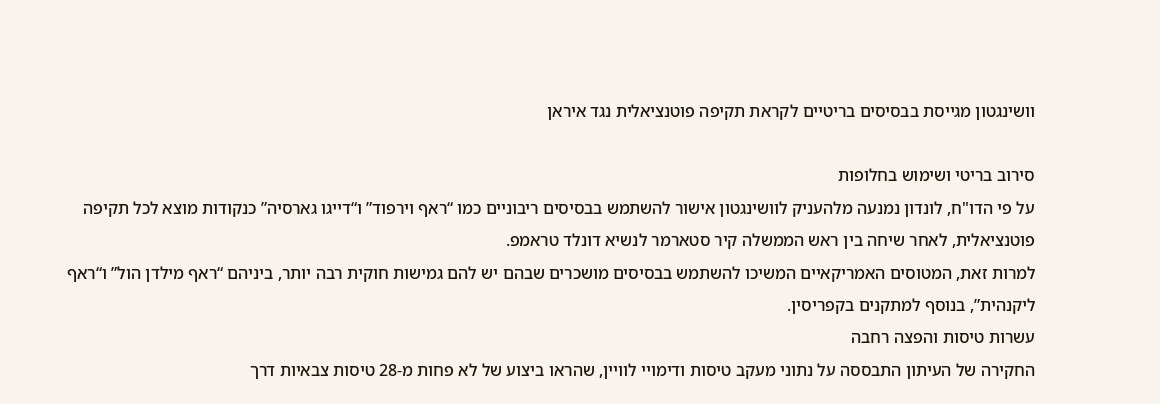וושינגטון מגייסת בבסיסים בריטיים לקראת תקיפה פוטנציאלית נגד איראן

סירוב בריטי ושימוש בחלופות
על פי הדו"ח, לונדון נמנעה מלהעניק לוושינגטון אישור להשתמש בבסיסים ריבוניים כמו “ראף וירפוד” ו“דייגו גארסיה” כנקודות מוצא לכל תקיפה פוטנציאלית, לאחר שיחה בין ראש הממשלה קיר סטארמר לנשיא דונלד טראמפ.
למרות זאת, המטוסים האמריקאיים המשיכו להשתמש בבסיסים מושכרים שבהם יש להם גמישות חוקית רבה יותר, ביניהם “ראף מילדן הול” ו“ראף ליקנהית”, בנוסף למתקנים בקפריסין.
עשרות טיסות והפצה רחבה
החקירה של העיתון התבססה על נתוני מעקב טיסות ודימויי לוויין, שהראו ביצוע של לא פחות מ-28 טיסות צבאיות דרך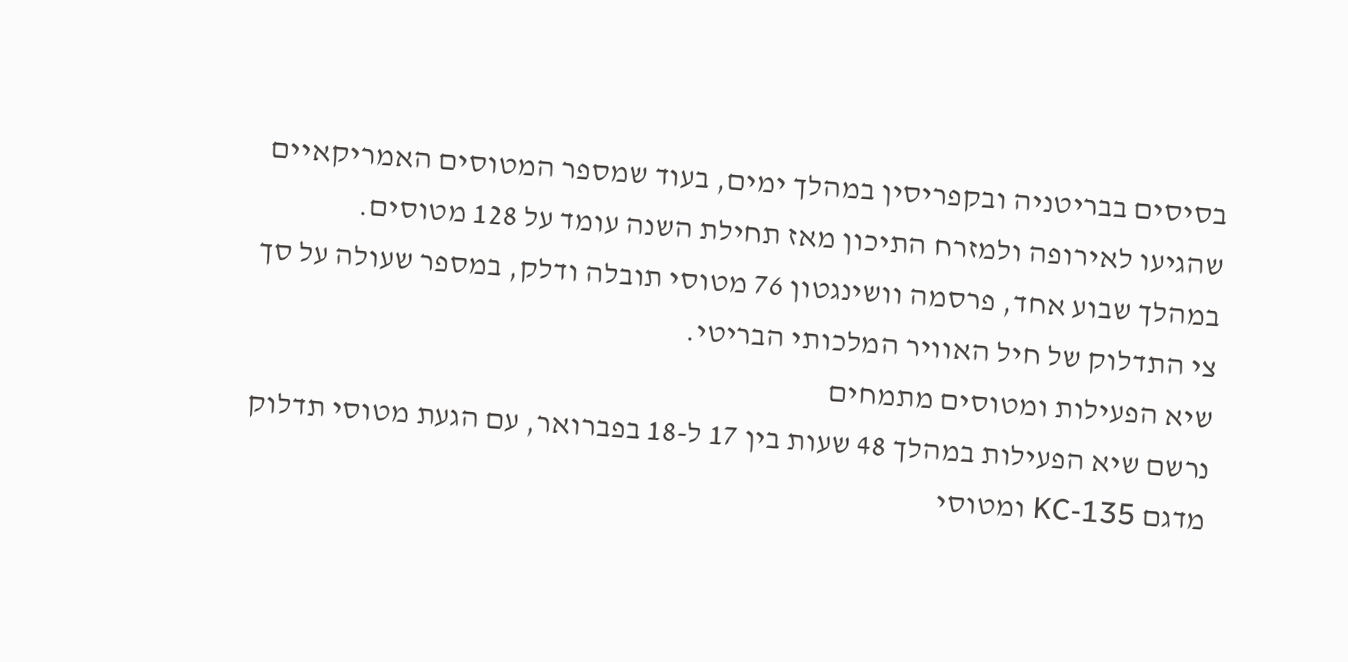בסיסים בבריטניה ובקפריסין במהלך ימים, בעוד שמספר המטוסים האמריקאיים שהגיעו לאירופה ולמזרח התיכון מאז תחילת השנה עומד על 128 מטוסים.
במהלך שבוע אחד, פרסמה וושינגטון 76 מטוסי תובלה ודלק, במספר שעולה על סך צי התדלוק של חיל האוויר המלכותי הבריטי.
שיא הפעילות ומטוסים מתמחים
נרשם שיא הפעילות במהלך 48 שעות בין 17 ל-18 בפברואר, עם הגעת מטוסי תדלוק מדגם KC-135 ומטוסי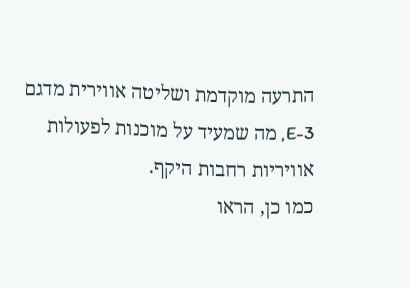התרעה מוקדמת ושליטה אווירית מדגם E-3, מה שמעיד על מוכנות לפעולות אוויריות רחבות היקף.
כמו כן, הראו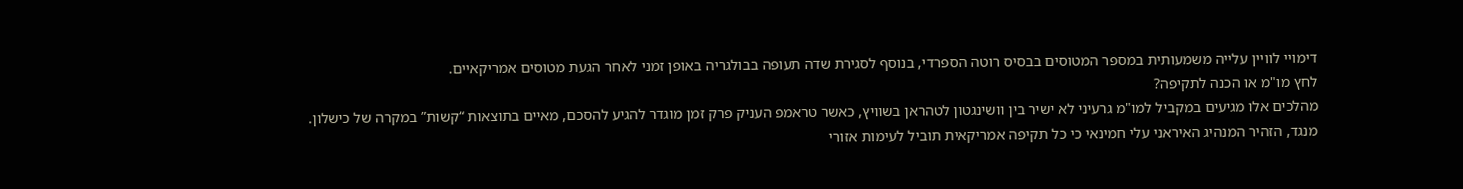דימויי לוויין עלייה משמעותית במספר המטוסים בבסיס רוטה הספרדי, בנוסף לסגירת שדה תעופה בבולגריה באופן זמני לאחר הגעת מטוסים אמריקאיים.
לחץ מו"מ או הכנה לתקיפה?
מהלכים אלו מגיעים במקביל למו"מ גרעיני לא ישיר בין וושינגטון לטהראן בשוויץ, כאשר טראמפ העניק פרק זמן מוגדר להגיע להסכם, מאיים בתוצאות “קשות” במקרה של כישלון.
מנגד, הזהיר המנהיג האיראני עלי חמינאי כי כל תקיפה אמריקאית תוביל לעימות אזורי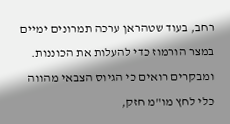רחב, בעוד שטהראן ערכה תמרונים ימיים במצר הורמוז כדי להעלות את הכוננות.
ומבקרים רואים כי הגיוס הצבאי מהווה כלי לחץ מו"מ חזק,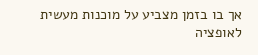אך בו בזמן מצביע על מוכנות מעשית לאופציה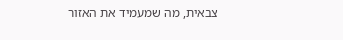צבאית, מה שמעמיד את האזור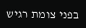בפני צומת רגיש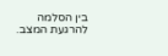בין הסלמה להרגעת המצב.